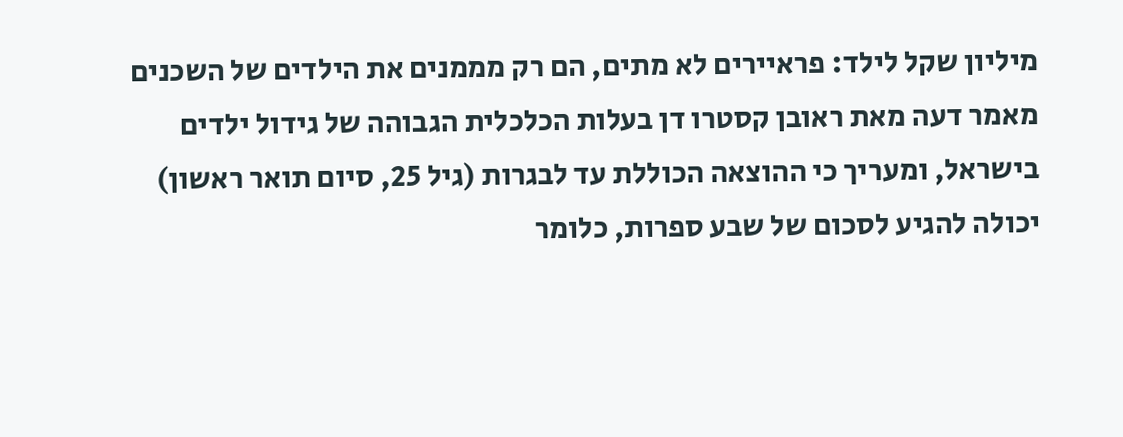מיליון שקל לילד: פראיירים לא מתים, הם רק מממנים את הילדים של השכנים
מאמר דעה מאת ראובן קסטרו דן בעלות הכלכלית הגבוהה של גידול ילדים בישראל, ומעריך כי ההוצאה הכוללת עד לבגרות (גיל 25, סיום תואר ראשון) יכולה להגיע לסכום של שבע ספרות, כלומר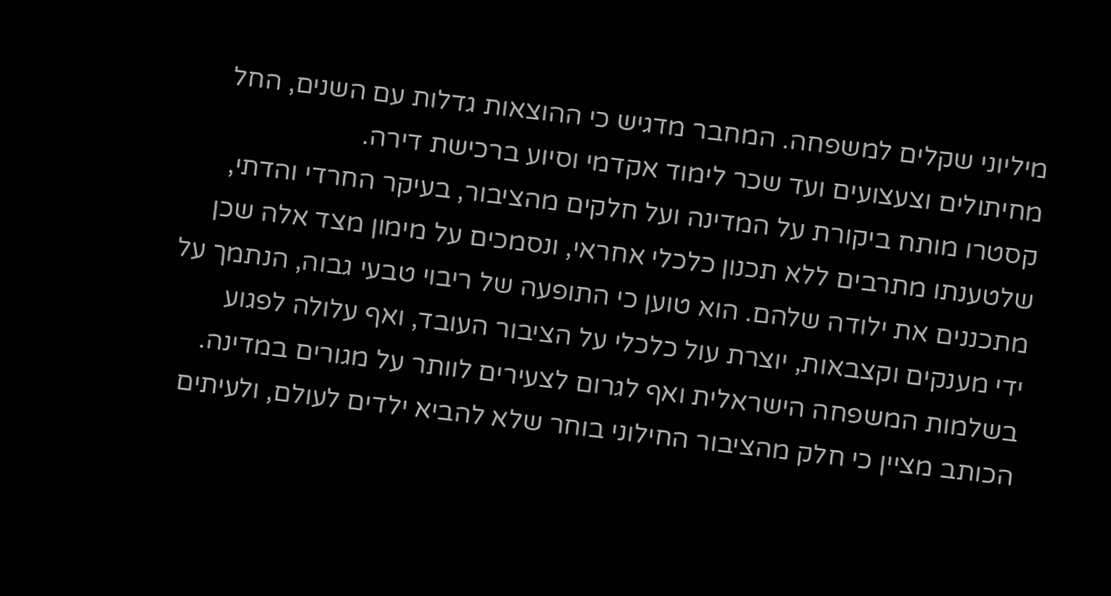מיליוני שקלים למשפחה. המחבר מדגיש כי ההוצאות גדלות עם השנים, החל מחיתולים וצעצועים ועד שכר לימוד אקדמי וסיוע ברכישת דירה.
קסטרו מותח ביקורת על המדינה ועל חלקים מהציבור, בעיקר החרדי והדתי, שלטענתו מתרבים ללא תכנון כלכלי אחראי, ונסמכים על מימון מצד אלה שכן מתכננים את ילודה שלהם. הוא טוען כי התופעה של ריבוי טבעי גבוה, הנתמך על ידי מענקים וקצבאות, יוצרת עול כלכלי על הציבור העובד, ואף עלולה לפגוע בשלמות המשפחה הישראלית ואף לגרום לצעירים לוותר על מגורים במדינה.
הכותב מציין כי חלק מהציבור החילוני בוחר שלא להביא ילדים לעולם, ולעיתים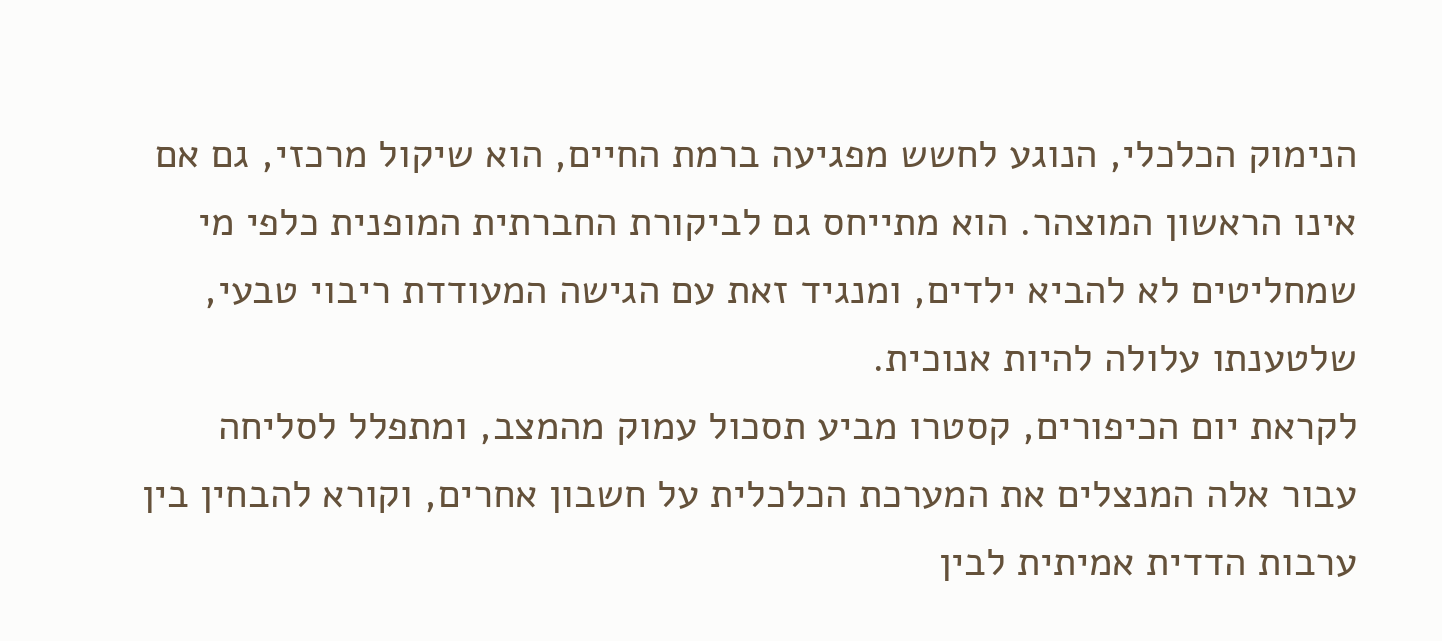הנימוק הכלכלי, הנוגע לחשש מפגיעה ברמת החיים, הוא שיקול מרכזי, גם אם אינו הראשון המוצהר. הוא מתייחס גם לביקורת החברתית המופנית כלפי מי שמחליטים לא להביא ילדים, ומנגיד זאת עם הגישה המעודדת ריבוי טבעי, שלטענתו עלולה להיות אנוכית.
לקראת יום הכיפורים, קסטרו מביע תסכול עמוק מהמצב, ומתפלל לסליחה עבור אלה המנצלים את המערכת הכלכלית על חשבון אחרים, וקורא להבחין בין ערבות הדדית אמיתית לבין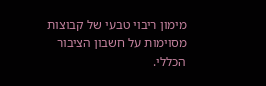מימון ריבוי טבעי של קבוצות מסוימות על חשבון הציבור הכללי.